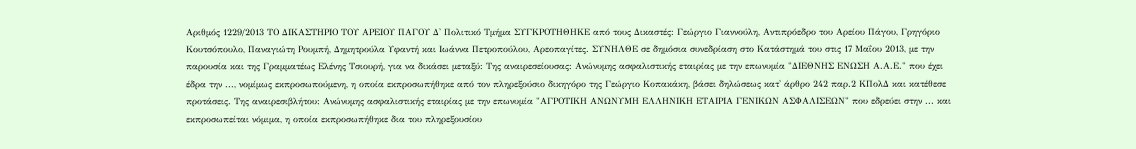Αριθμός 1229/2013 ΤΟ ΔΙΚΑΣΤΗΡΙΟ ΤΟΥ ΑΡΕΙΟΥ ΠΑΓΟΥ Δ' Πολιτικό Τμήμα ΣΥΓΚΡΟΤΗΘΗΚΕ από τους Δικαστές: Γεώργιο Γιαννούλη, Αντιπρόεδρο του Αρείου Πάγου, Γρηγόριο Κουτσόπουλο, Παναγιώτη Ρουμπή, Δημητρούλα Υφαντή και Ιωάννα Πετροπούλου, Αρεοπαγίτες. ΣΥΝΗΛΘΕ σε δημόσια συνεδρίαση στο Κατάστημά του στις 17 Μαΐου 2013, με την παρουσία και της Γραμματέως Ελένης Τσιουρή, για να δικάσει μεταξύ: Της αναιρεσείουσας: Ανώνυμης ασφαλιστικής εταιρίας με την επωνυμία "ΔΙΕΘΝΗΣ ΕΝΩΣΗ Α.Α.Ε." που έχει έδρα την ..., νομίμως εκπροσωπούμενη, η οποία εκπροσωπήθηκε από τον πληρεξούσιο δικηγόρο της Γεώργιο Κοπακάκη, βάσει δηλώσεως κατ' άρθρο 242 παρ.2 ΚΠολΔ και κατέθεσε προτάσεις. Της αναιρεσιβλήτου: Ανώνυμης ασφαλιστικής εταιρίας με την επωνυμία "ΑΓΡΟΤΙΚΗ ΑΝΩΝΥΜΗ ΕΛΛΗΝΙΚΗ ΕΤΑΙΡΙΑ ΓΕΝΙΚΩΝ ΑΣΦΑΛΙΣΕΩΝ" που εδρεύει στην ... και εκπροσωπείται νόμιμα, η οποία εκπροσωπήθηκε δια του πληρεξουσίου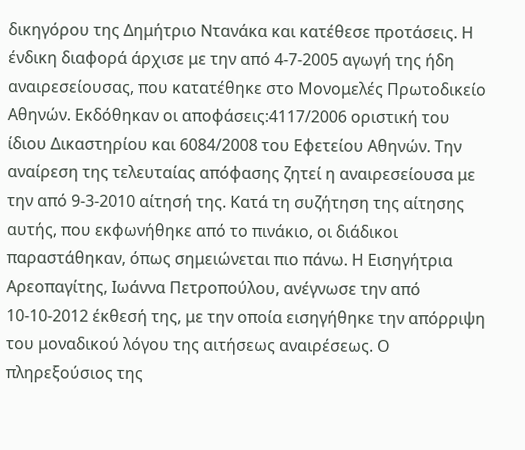δικηγόρου της Δημήτριο Ντανάκα και κατέθεσε προτάσεις. Η ένδικη διαφορά άρχισε με την από 4-7-2005 αγωγή της ήδη αναιρεσείουσας, που κατατέθηκε στο Μονομελές Πρωτοδικείο Αθηνών. Εκδόθηκαν οι αποφάσεις:4117/2006 οριστική του ίδιου Δικαστηρίου και 6084/2008 του Εφετείου Αθηνών. Την αναίρεση της τελευταίας απόφασης ζητεί η αναιρεσείουσα με την από 9-3-2010 αίτησή της. Κατά τη συζήτηση της αίτησης αυτής, που εκφωνήθηκε από το πινάκιο, οι διάδικοι παραστάθηκαν, όπως σημειώνεται πιο πάνω. Η Εισηγήτρια Αρεοπαγίτης, Ιωάννα Πετροπούλου, ανέγνωσε την από 10-10-2012 έκθεσή της, με την οποία εισηγήθηκε την απόρριψη του μοναδικού λόγου της αιτήσεως αναιρέσεως. Ο πληρεξούσιος της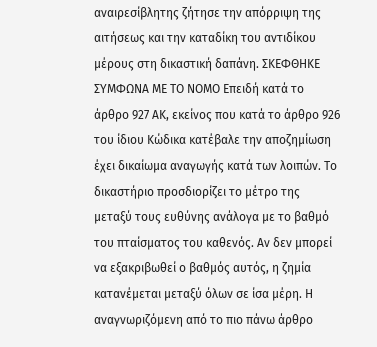αναιρεσίβλητης ζήτησε την απόρριψη της αιτήσεως και την καταδίκη του αντιδίκου μέρους στη δικαστική δαπάνη. ΣΚΕΦΘΗΚΕ ΣΥΜΦΩΝΑ ΜΕ ΤΟ ΝΟΜΟ Επειδή κατά το άρθρο 927 ΑΚ, εκείνος που κατά το άρθρο 926 του ίδιου Κώδικα κατέβαλε την αποζημίωση έχει δικαίωμα αναγωγής κατά των λοιπών. Το δικαστήριο προσδιορίζει το μέτρο της μεταξύ τους ευθύνης ανάλογα με το βαθμό του πταίσματος του καθενός. Αν δεν μπορεί να εξακριβωθεί ο βαθμός αυτός, η ζημία κατανέμεται μεταξύ όλων σε ίσα μέρη. Η αναγνωριζόμενη από το πιο πάνω άρθρο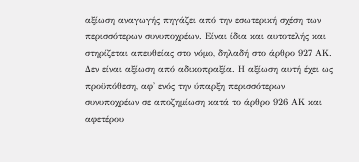αξίωση αναγωγής πηγάζει από την εσωτερική σχέση των περισσότερων συνυποχρέων. Είναι ίδια και αυτοτελής και στηρίζεται απευθείας στο νόμο, δηλαδή στο άρθρο 927 ΑΚ. Δεν είναι αξίωση από αδικοπραξία. Η αξίωση αυτή έχει ως προϋπόθεση, αφ' ενός την ύπαρξη περισσότερων συνυποχρέων σε αποζημίωση κατά το άρθρο 926 ΑΚ και αφετέρου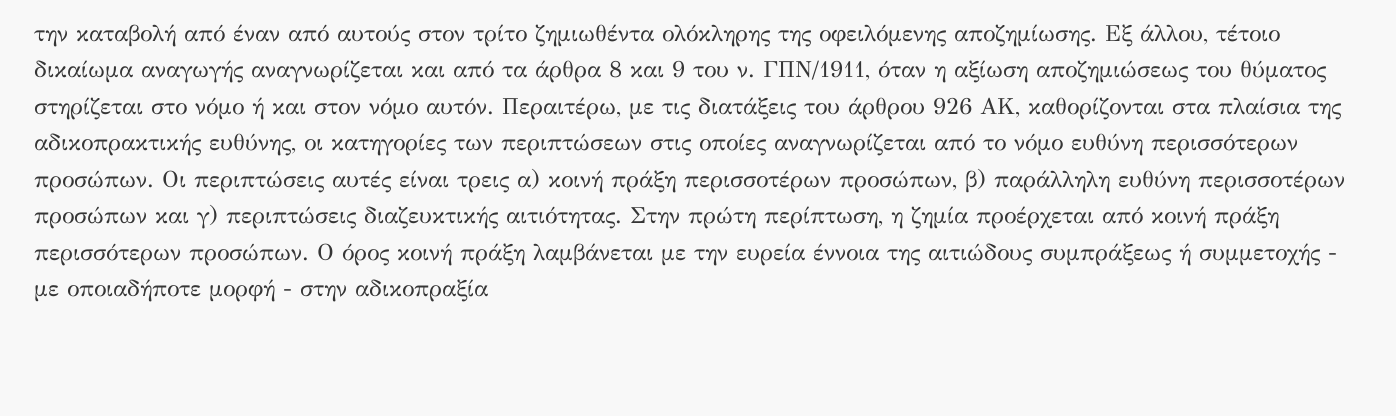την καταβολή από έναν από αυτούς στον τρίτο ζημιωθέντα ολόκληρης της οφειλόμενης αποζημίωσης. Εξ άλλου, τέτοιο δικαίωμα αναγωγής αναγνωρίζεται και από τα άρθρα 8 και 9 του ν. ΓΠΝ/1911, όταν η αξίωση αποζημιώσεως του θύματος στηρίζεται στο νόμο ή και στον νόμο αυτόν. Περαιτέρω, με τις διατάξεις του άρθρου 926 ΑΚ, καθορίζονται στα πλαίσια της αδικοπρακτικής ευθύνης, οι κατηγορίες των περιπτώσεων στις οποίες αναγνωρίζεται από το νόμο ευθύνη περισσότερων προσώπων. Οι περιπτώσεις αυτές είναι τρεις α) κοινή πράξη περισσοτέρων προσώπων, β) παράλληλη ευθύνη περισσοτέρων προσώπων και γ) περιπτώσεις διαζευκτικής αιτιότητας. Στην πρώτη περίπτωση, η ζημία προέρχεται από κοινή πράξη περισσότερων προσώπων. Ο όρος κοινή πράξη λαμβάνεται με την ευρεία έννοια της αιτιώδους συμπράξεως ή συμμετοχής - με οποιαδήποτε μορφή - στην αδικοπραξία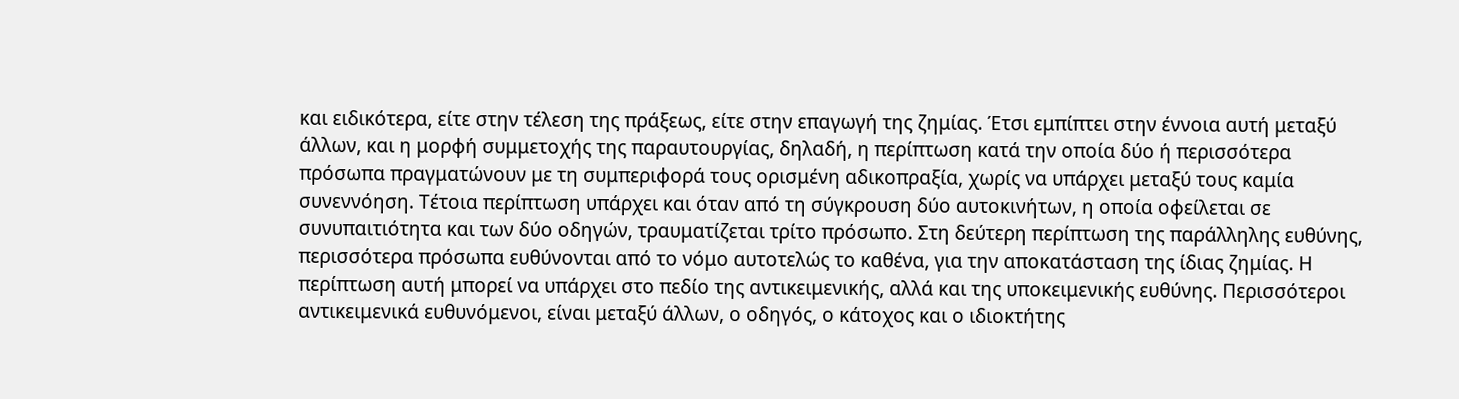και ειδικότερα, είτε στην τέλεση της πράξεως, είτε στην επαγωγή της ζημίας. Έτσι εμπίπτει στην έννοια αυτή μεταξύ άλλων, και η μορφή συμμετοχής της παραυτουργίας, δηλαδή, η περίπτωση κατά την οποία δύο ή περισσότερα πρόσωπα πραγματώνουν με τη συμπεριφορά τους ορισμένη αδικοπραξία, χωρίς να υπάρχει μεταξύ τους καμία συνεννόηση. Τέτοια περίπτωση υπάρχει και όταν από τη σύγκρουση δύο αυτοκινήτων, η οποία οφείλεται σε συνυπαιτιότητα και των δύο οδηγών, τραυματίζεται τρίτο πρόσωπο. Στη δεύτερη περίπτωση της παράλληλης ευθύνης, περισσότερα πρόσωπα ευθύνονται από το νόμο αυτοτελώς το καθένα, για την αποκατάσταση της ίδιας ζημίας. Η περίπτωση αυτή μπορεί να υπάρχει στο πεδίο της αντικειμενικής, αλλά και της υποκειμενικής ευθύνης. Περισσότεροι αντικειμενικά ευθυνόμενοι, είναι μεταξύ άλλων, ο οδηγός, ο κάτοχος και ο ιδιοκτήτης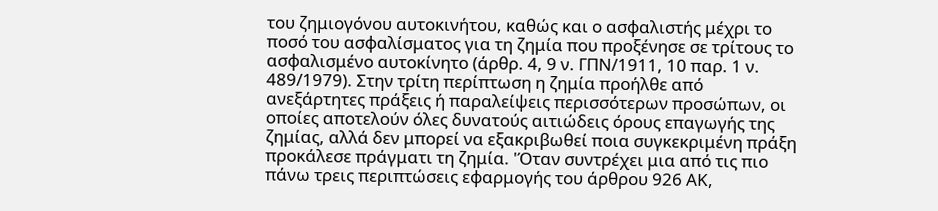του ζημιογόνου αυτοκινήτου, καθώς και ο ασφαλιστής μέχρι το ποσό του ασφαλίσματος για τη ζημία που προξένησε σε τρίτους το ασφαλισμένο αυτοκίνητο (άρθρ. 4, 9 ν. ΓΠΝ/1911, 10 παρ. 1 ν. 489/1979). Στην τρίτη περίπτωση η ζημία προήλθε από ανεξάρτητες πράξεις ή παραλείψεις περισσότερων προσώπων, οι οποίες αποτελούν όλες δυνατούς αιτιώδεις όρους επαγωγής της ζημίας, αλλά δεν μπορεί να εξακριβωθεί ποια συγκεκριμένη πράξη προκάλεσε πράγματι τη ζημία. 'Όταν συντρέχει μια από τις πιο πάνω τρεις περιπτώσεις εφαρμογής του άρθρου 926 ΑΚ,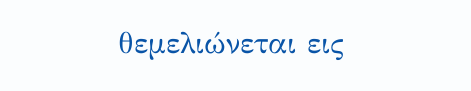θεμελιώνεται εις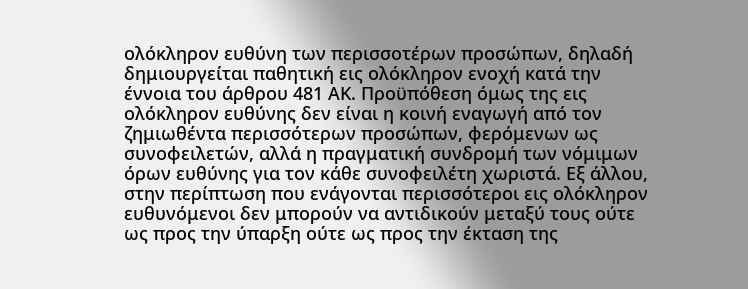ολόκληρον ευθύνη των περισσοτέρων προσώπων, δηλαδή δημιουργείται παθητική εις ολόκληρον ενοχή κατά την έννοια του άρθρου 481 ΑΚ. Προϋπόθεση όμως της εις ολόκληρον ευθύνης δεν είναι η κοινή εναγωγή από τον ζημιωθέντα περισσότερων προσώπων, φερόμενων ως συνοφειλετών, αλλά η πραγματική συνδρομή των νόμιμων όρων ευθύνης για τον κάθε συνοφειλέτη χωριστά. Εξ άλλου, στην περίπτωση που ενάγονται περισσότεροι εις ολόκληρον ευθυνόμενοι δεν μπορούν να αντιδικούν μεταξύ τους ούτε ως προς την ύπαρξη ούτε ως προς την έκταση της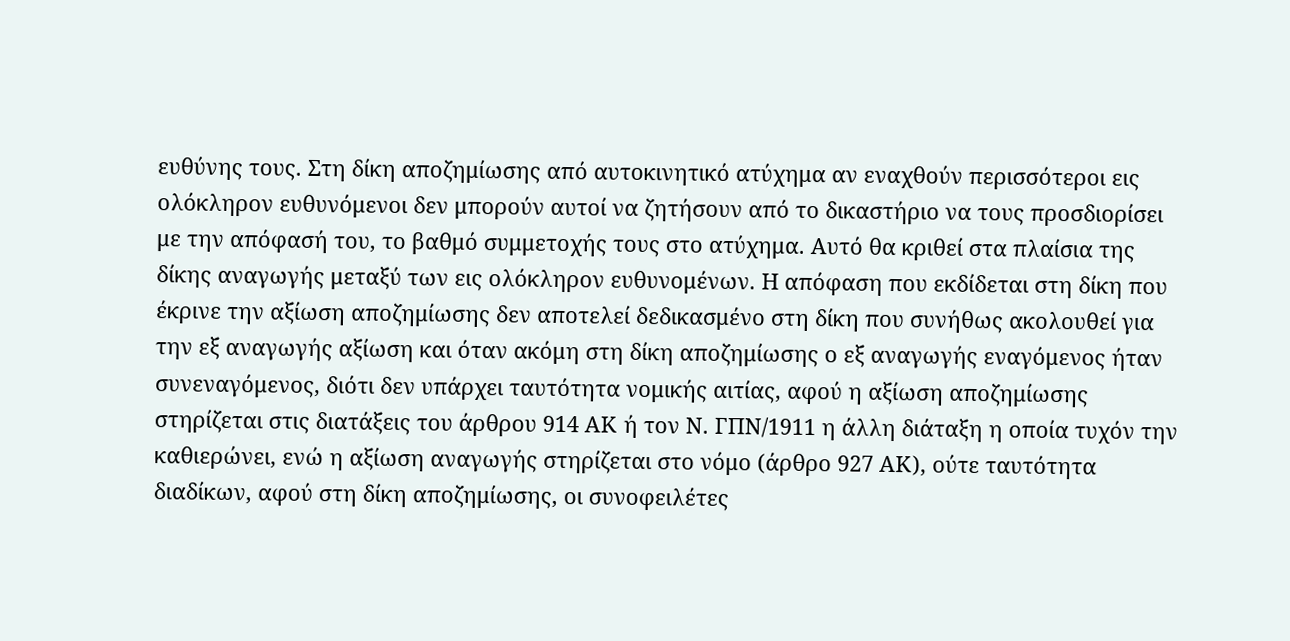ευθύνης τους. Στη δίκη αποζημίωσης από αυτοκινητικό ατύχημα αν εναχθούν περισσότεροι εις ολόκληρον ευθυνόμενοι δεν μπορούν αυτοί να ζητήσουν από το δικαστήριο να τους προσδιορίσει με την απόφασή του, το βαθμό συμμετοχής τους στο ατύχημα. Αυτό θα κριθεί στα πλαίσια της δίκης αναγωγής μεταξύ των εις ολόκληρον ευθυνομένων. Η απόφαση που εκδίδεται στη δίκη που έκρινε την αξίωση αποζημίωσης δεν αποτελεί δεδικασμένο στη δίκη που συνήθως ακολουθεί για την εξ αναγωγής αξίωση και όταν ακόμη στη δίκη αποζημίωσης ο εξ αναγωγής εναγόμενος ήταν συνεναγόμενος, διότι δεν υπάρχει ταυτότητα νομικής αιτίας, αφού η αξίωση αποζημίωσης στηρίζεται στις διατάξεις του άρθρου 914 ΑΚ ή τον Ν. ΓΠΝ/1911 η άλλη διάταξη η οποία τυχόν την καθιερώνει, ενώ η αξίωση αναγωγής στηρίζεται στο νόμο (άρθρο 927 ΑΚ), ούτε ταυτότητα διαδίκων, αφού στη δίκη αποζημίωσης, οι συνοφειλέτες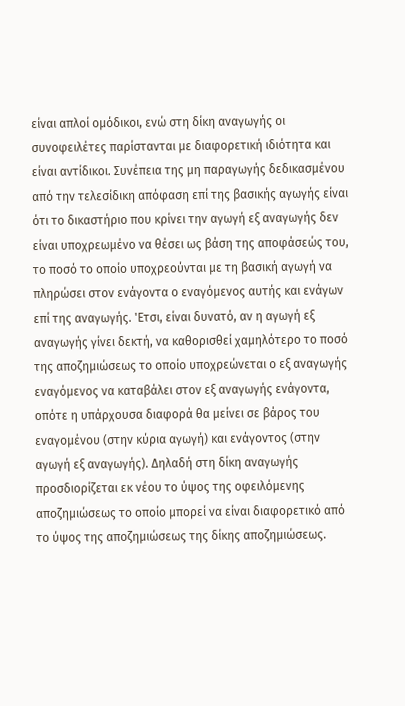είναι απλοί ομόδικοι, ενώ στη δίκη αναγωγής οι συνοφειλέτες παρίστανται με διαφορετική ιδιότητα και είναι αντίδικοι. Συνέπεια της μη παραγωγής δεδικασμένου από την τελεσίδικη απόφαση επί της βασικής αγωγής είναι ότι το δικαστήριο που κρίνει την αγωγή εξ αναγωγής δεν είναι υποχρεωμένο να θέσει ως βάση της αποφάσεώς του, το ποσό το οποίο υποχρεούνται με τη βασική αγωγή να πληρώσει στον ενάγοντα ο εναγόμενος αυτής και ενάγων επί της αναγωγής. 'Ετσι, είναι δυνατό, αν η αγωγή εξ αναγωγής γίνει δεκτή, να καθορισθεί χαμηλότερο το ποσό της αποζημιώσεως το οποίο υποχρεώνεται ο εξ αναγωγής εναγόμενος να καταβάλει στον εξ αναγωγής ενάγοντα, οπότε η υπάρχουσα διαφορά θα μείνει σε βάρος του εναγομένου (στην κύρια αγωγή) και ενάγοντος (στην αγωγή εξ αναγωγής). Δηλαδή στη δίκη αναγωγής προσδιορίζεται εκ νέου το ύψος της οφειλόμενης αποζημιώσεως το οποίο μπορεί να είναι διαφορετικό από το ύψος της αποζημιώσεως της δίκης αποζημιώσεως.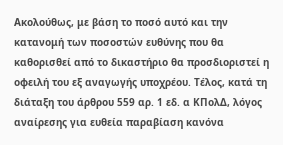Ακολούθως, με βάση το ποσό αυτό και την κατανομή των ποσοστών ευθύνης που θα καθορισθεί από το δικαστήριο θα προσδιοριστεί η οφειλή του εξ αναγωγής υποχρέου. Τέλος, κατά τη διάταξη του άρθρου 559 αρ. 1 εδ. α ΚΠολΔ, λόγος αναίρεσης για ευθεία παραβίαση κανόνα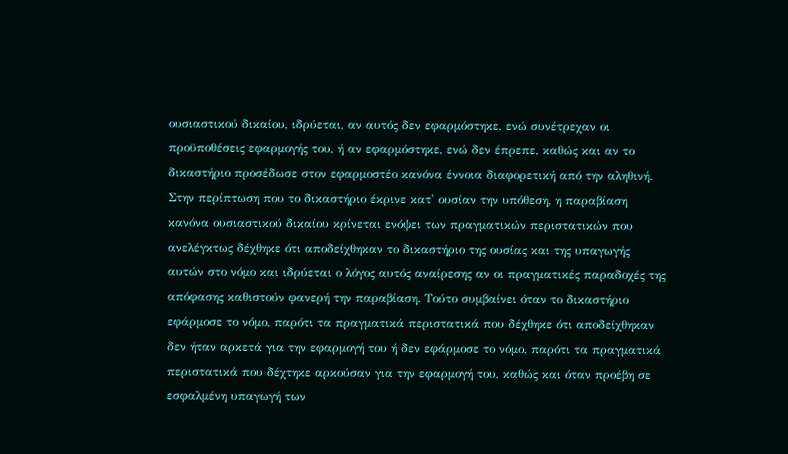ουσιαστικού δικαίου, ιδρύεται, αν αυτός δεν εφαρμόστηκε, ενώ συνέτρεχαν οι προϋποθέσεις εφαρμογής του, ή αν εφαρμόστηκε, ενώ δεν έπρεπε, καθώς και αν το δικαστήριο προσέδωσε στον εφαρμοστέο κανόνα έννοια διαφορετική από την αληθινή. Στην περίπτωση που το δικαστήριο έκρινε κατ' ουσίαν την υπόθεση, η παραβίαση κανόνα ουσιαστικού δικαίου κρίνεται ενόψει των πραγματικών περιστατικών που ανελέγκτως δέχθηκε ότι αποδείχθηκαν το δικαστήριο της ουσίας και της υπαγωγής αυτών στο νόμο και ιδρύεται ο λόγος αυτός αναίρεσης αν οι πραγματικές παραδοχές της απόφασης καθιστούν φανερή την παραβίαση. Τούτο συμβαίνει όταν το δικαστήριο εφάρμοσε το νόμο, παρότι τα πραγματικά περιστατικά που δέχθηκε ότι αποδείχθηκαν δεν ήταν αρκετά για την εφαρμογή του ή δεν εφάρμοσε το νόμο, παρότι τα πραγματικά περιστατικά που δέχτηκε αρκούσαν για την εφαρμογή του, καθώς και όταν προέβη σε εσφαλμένη υπαγωγή των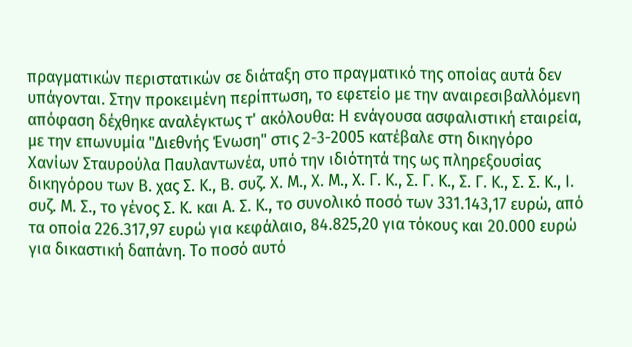πραγματικών περιστατικών σε διάταξη στο πραγματικό της οποίας αυτά δεν υπάγονται. Στην προκειμένη περίπτωση, το εφετείο με την αναιρεσιβαλλόμενη απόφαση δέχθηκε αναλέγκτως τ' ακόλουθα: Η ενάγουσα ασφαλιστική εταιρεία, με την επωνυμία "Διεθνής Ένωση" στις 2-3-2005 κατέβαλε στη δικηγόρο Χανίων Σταυρούλα Παυλαντωνέα, υπό την ιδιότητά της ως πληρεξουσίας δικηγόρου των Β. χας Σ. Κ., Β. συζ. Χ. Μ., Χ. Μ., Χ. Γ. Κ., Σ. Γ. Κ., Σ. Γ. Κ., Σ. Σ. Κ., Ι. συζ. Μ. Σ., το γένος Σ. Κ. και Α. Σ. Κ., το συνολικό ποσό των 331.143,17 ευρώ, από τα οποία 226.317,97 ευρώ για κεφάλαιο, 84.825,20 για τόκους και 20.000 ευρώ για δικαστική δαπάνη. Το ποσό αυτό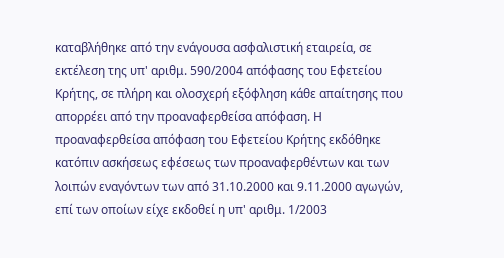καταβλήθηκε από την ενάγουσα ασφαλιστική εταιρεία, σε εκτέλεση της υπ' αριθμ. 590/2004 απόφασης του Εφετείου Κρήτης, σε πλήρη και ολοσχερή εξόφληση κάθε απαίτησης που απορρέει από την προαναφερθείσα απόφαση. Η προαναφερθείσα απόφαση του Εφετείου Κρήτης εκδόθηκε κατόπιν ασκήσεως εφέσεως των προαναφερθέντων και των λοιπών εναγόντων των από 31.10.2000 και 9.11.2000 αγωγών, επί των οποίων είχε εκδοθεί η υπ' αριθμ. 1/2003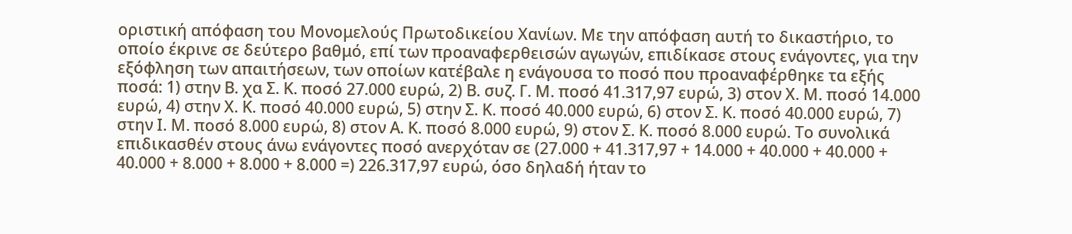οριστική απόφαση του Μονομελούς Πρωτοδικείου Χανίων. Με την απόφαση αυτή το δικαστήριο, το οποίο έκρινε σε δεύτερο βαθμό, επί των προαναφερθεισών αγωγών, επιδίκασε στους ενάγοντες, για την εξόφληση των απαιτήσεων, των οποίων κατέβαλε η ενάγουσα το ποσό που προαναφέρθηκε τα εξής ποσά: 1) στην Β. χα Σ. Κ. ποσό 27.000 ευρώ, 2) Β. συζ. Γ. Μ. ποσό 41.317,97 ευρώ, 3) στον Χ. Μ. ποσό 14.000 ευρώ, 4) στην Χ. Κ. ποσό 40.000 ευρώ, 5) στην Σ. Κ. ποσό 40.000 ευρώ, 6) στον Σ. Κ. ποσό 40.000 ευρώ, 7) στην Ι. Μ. ποσό 8.000 ευρώ, 8) στον Α. Κ. ποσό 8.000 ευρώ, 9) στον Σ. Κ. ποσό 8.000 ευρώ. Το συνολικά επιδικασθέν στους άνω ενάγοντες ποσό ανερχόταν σε (27.000 + 41.317,97 + 14.000 + 40.000 + 40.000 + 40.000 + 8.000 + 8.000 + 8.000 =) 226.317,97 ευρώ, όσο δηλαδή ήταν το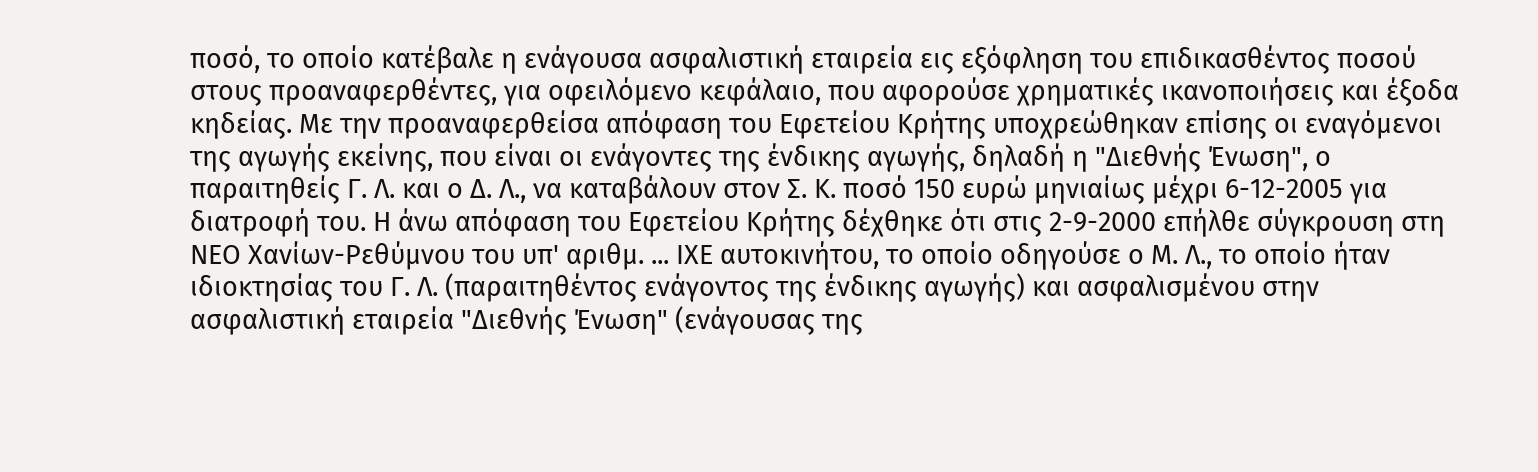ποσό, το οποίο κατέβαλε η ενάγουσα ασφαλιστική εταιρεία εις εξόφληση του επιδικασθέντος ποσού στους προαναφερθέντες, για οφειλόμενο κεφάλαιο, που αφορούσε χρηματικές ικανοποιήσεις και έξοδα κηδείας. Με την προαναφερθείσα απόφαση του Εφετείου Κρήτης υποχρεώθηκαν επίσης οι εναγόμενοι της αγωγής εκείνης, που είναι οι ενάγοντες της ένδικης αγωγής, δηλαδή η "Διεθνής Ένωση", ο παραιτηθείς Γ. Λ. και ο Δ. Λ., να καταβάλουν στον Σ. Κ. ποσό 150 ευρώ μηνιαίως μέχρι 6-12-2005 για διατροφή του. Η άνω απόφαση του Εφετείου Κρήτης δέχθηκε ότι στις 2-9-2000 επήλθε σύγκρουση στη ΝΕΟ Χανίων-Ρεθύμνου του υπ' αριθμ. ... ΙXE αυτοκινήτου, το οποίο οδηγούσε ο Μ. Λ., το οποίο ήταν ιδιοκτησίας του Γ. Λ. (παραιτηθέντος ενάγοντος της ένδικης αγωγής) και ασφαλισμένου στην ασφαλιστική εταιρεία "Διεθνής Ένωση" (ενάγουσας της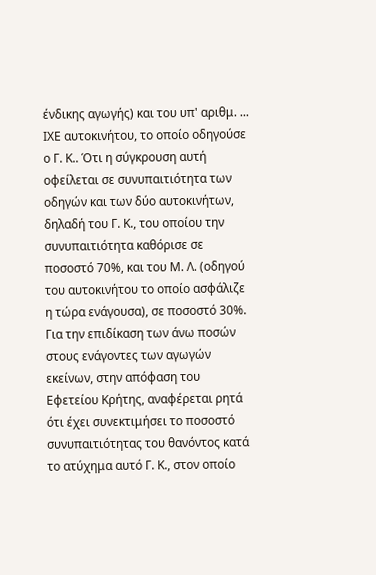ένδικης αγωγής) και του υπ' αριθμ. ... ΙΧΕ αυτοκινήτου, το οποίο οδηγούσε ο Γ. Κ.. Ότι η σύγκρουση αυτή οφείλεται σε συνυπαιτιότητα των οδηγών και των δύο αυτοκινήτων, δηλαδή του Γ. Κ., του οποίου την συνυπαιτιότητα καθόρισε σε ποσοστό 70%, και του Μ. Λ. (οδηγού του αυτοκινήτου το οποίο ασφάλιζε η τώρα ενάγουσα), σε ποσοστό 30%. Για την επιδίκαση των άνω ποσών στους ενάγοντες των αγωγών εκείνων, στην απόφαση του Εφετείου Κρήτης, αναφέρεται ρητά ότι έχει συνεκτιμήσει το ποσοστό συνυπαιτιότητας του θανόντος κατά το ατύχημα αυτό Γ. Κ., στον οποίο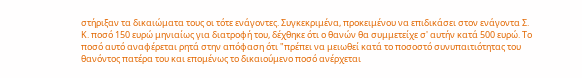στήριξαν τα δικαιώματα τους οι τότε ενάγοντες. Συγκεκριμένα, προκειμένου να επιδικάσει στον ενάγοντα Σ. Κ. ποσό 150 ευρώ μηνιαίως για διατροφή του, δέχθηκε ότι ο θανών θα συμμετείχε σ' αυτήν κατά 500 ευρώ. Το ποσό αυτό αναφέρεται ρητά στην απόφαση ότι "πρέπει να μειωθεί κατά το ποσοστό συνυπαιτιότητας του θανόντος πατέρα του και επομένως το δικαιούμενο ποσό ανέρχεται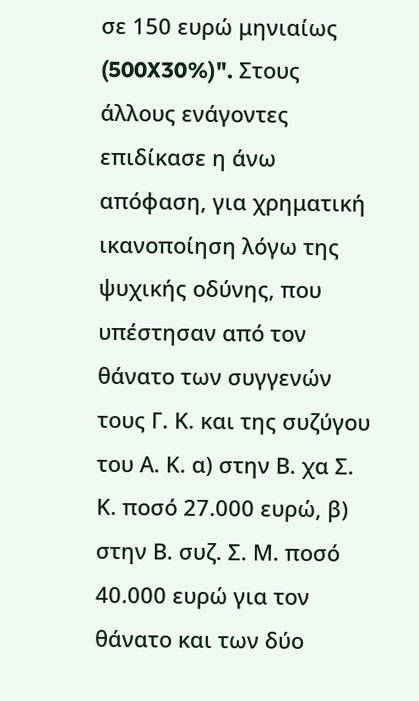σε 150 ευρώ μηνιαίως (500X30%)". Στους άλλους ενάγοντες επιδίκασε η άνω απόφαση, για χρηματική ικανοποίηση λόγω της ψυχικής οδύνης, που υπέστησαν από τον θάνατο των συγγενών τους Γ. Κ. και της συζύγου του Α. Κ. α) στην Β. χα Σ. Κ. ποσό 27.000 ευρώ, β) στην Β. συζ. Σ. Μ. ποσό 40.000 ευρώ για τον θάνατο και των δύο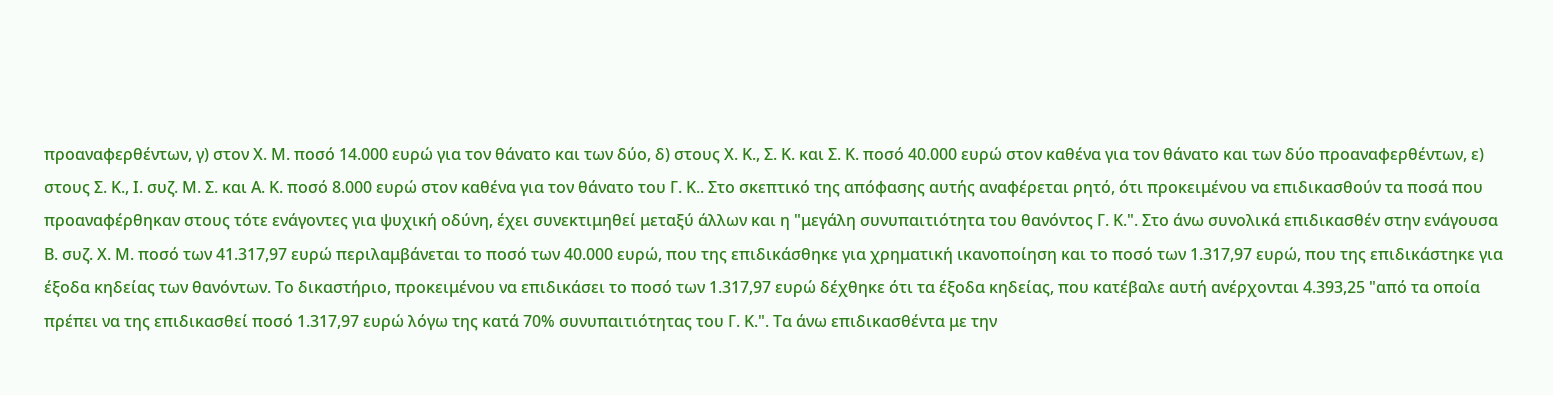προαναφερθέντων, γ) στον Χ. Μ. ποσό 14.000 ευρώ για τον θάνατο και των δύο, δ) στους Χ. Κ., Σ. Κ. και Σ. Κ. ποσό 40.000 ευρώ στον καθένα για τον θάνατο και των δύο προαναφερθέντων, ε) στους Σ. Κ., Ι. συζ. Μ. Σ. και Α. Κ. ποσό 8.000 ευρώ στον καθένα για τον θάνατο του Γ. Κ.. Στο σκεπτικό της απόφασης αυτής αναφέρεται ρητό, ότι προκειμένου να επιδικασθούν τα ποσά που προαναφέρθηκαν στους τότε ενάγοντες για ψυχική οδύνη, έχει συνεκτιμηθεί μεταξύ άλλων και η "μεγάλη συνυπαιτιότητα του θανόντος Γ. Κ.". Στο άνω συνολικά επιδικασθέν στην ενάγουσα Β. συζ. Χ. Μ. ποσό των 41.317,97 ευρώ περιλαμβάνεται το ποσό των 40.000 ευρώ, που της επιδικάσθηκε για χρηματική ικανοποίηση και το ποσό των 1.317,97 ευρώ, που της επιδικάστηκε για έξοδα κηδείας των θανόντων. Το δικαστήριο, προκειμένου να επιδικάσει το ποσό των 1.317,97 ευρώ δέχθηκε ότι τα έξοδα κηδείας, που κατέβαλε αυτή ανέρχονται 4.393,25 "από τα οποία πρέπει να της επιδικασθεί ποσό 1.317,97 ευρώ λόγω της κατά 70% συνυπαιτιότητας του Γ. Κ.". Τα άνω επιδικασθέντα με την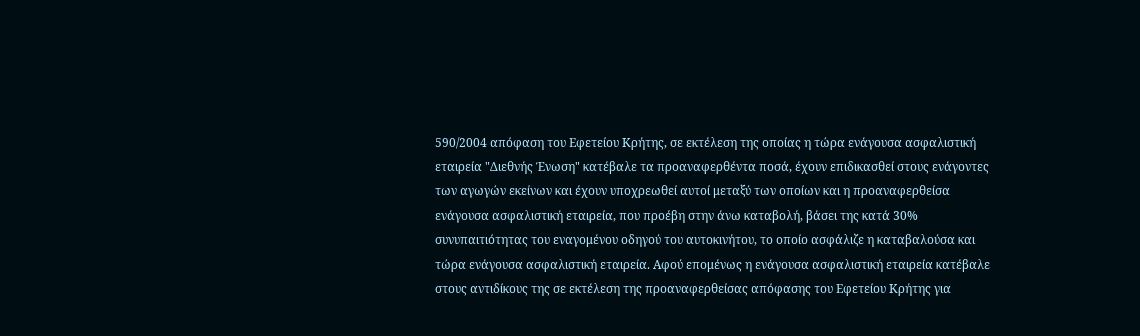590/2004 απόφαση του Εφετείου Κρήτης, σε εκτέλεση της οποίας η τώρα ενάγουσα ασφαλιστική εταιρεία "Διεθνής Ένωση" κατέβαλε τα προαναφερθέντα ποσά, έχουν επιδικασθεί στους ενάγοντες των αγωγών εκείνων και έχουν υποχρεωθεί αυτοί μεταξύ των οποίων και η προαναφερθείσα ενάγουσα ασφαλιστική εταιρεία, που προέβη στην άνω καταβολή, βάσει της κατά 30% συνυπαιτιότητας του εναγομένου οδηγού του αυτοκινήτου, το οποίο ασφάλιζε η καταβαλούσα και τώρα ενάγουσα ασφαλιστική εταιρεία. Αφού επομένως η ενάγουσα ασφαλιστική εταιρεία κατέβαλε στους αντιδίκους της σε εκτέλεση της προαναφερθείσας απόφασης του Εφετείου Κρήτης για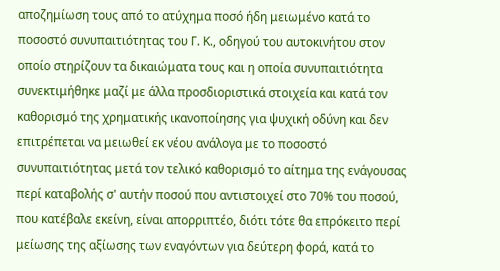αποζημίωση τους από το ατύχημα ποσό ήδη μειωμένο κατά το ποσοστό συνυπαιτιότητας του Γ. Κ., οδηγού του αυτοκινήτου στον οποίο στηρίζουν τα δικαιώματα τους και η οποία συνυπαιτιότητα συνεκτιμήθηκε μαζί με άλλα προσδιοριστικά στοιχεία και κατά τον καθορισμό της χρηματικής ικανοποίησης για ψυχική οδύνη και δεν επιτρέπεται να μειωθεί εκ νέου ανάλογα με το ποσοστό συνυπαιτιότητας μετά τον τελικό καθορισμό το αίτημα της ενάγουσας περί καταβολής σ' αυτήν ποσού που αντιστοιχεί στο 70% του ποσού, που κατέβαλε εκείνη, είναι απορριπτέο, διότι τότε θα επρόκειτο περί μείωσης της αξίωσης των εναγόντων για δεύτερη φορά, κατά το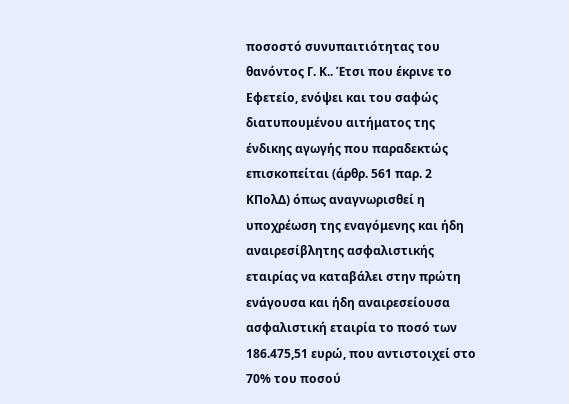ποσοστό συνυπαιτιότητας του θανόντος Γ. Κ.. Έτσι που έκρινε το Εφετείο, ενόψει και του σαφώς διατυπουμένου αιτήματος της ένδικης αγωγής που παραδεκτώς επισκοπείται (άρθρ. 561 παρ. 2 ΚΠολΔ) όπως αναγνωρισθεί η υποχρέωση της εναγόμενης και ήδη αναιρεσίβλητης ασφαλιστικής εταιρίας να καταβάλει στην πρώτη ενάγουσα και ήδη αναιρεσείουσα ασφαλιστική εταιρία το ποσό των 186.475,51 ευρώ, που αντιστοιχεί στο 70% του ποσού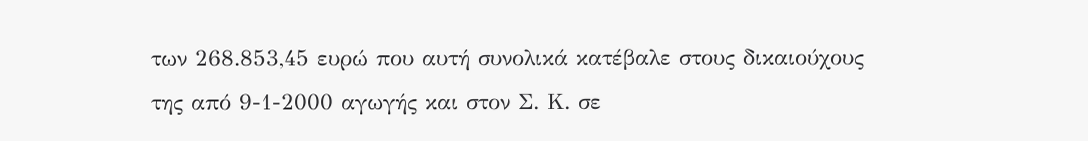των 268.853,45 ευρώ που αυτή συνολικά κατέβαλε στους δικαιούχους της από 9-1-2000 αγωγής και στον Σ. Κ. σε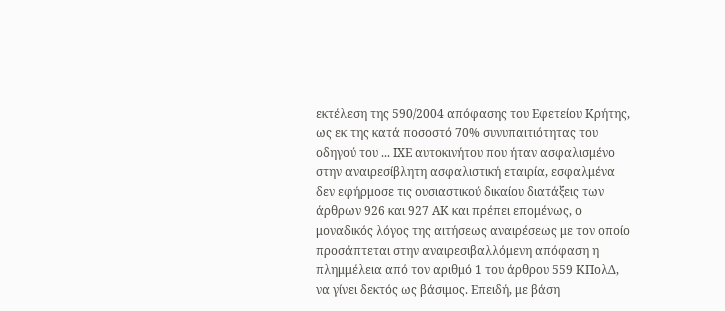εκτέλεση της 590/2004 απόφασης του Εφετείου Κρήτης, ως εκ της κατά ποσοστό 70% συνυπαιτιότητας του οδηγού του ... ΙΧΕ αυτοκινήτου που ήταν ασφαλισμένο στην αναιρεσίβλητη ασφαλιστική εταιρία, εσφαλμένα δεν εφήρμοσε τις ουσιαστικού δικαίου διατάξεις των άρθρων 926 και 927 ΑΚ και πρέπει επομένως, ο μοναδικός λόγος της αιτήσεως αναιρέσεως με τον οποίο προσάπτεται στην αναιρεσιβαλλόμενη απόφαση η πλημμέλεια από τον αριθμό 1 του άρθρου 559 ΚΠολΔ, να γίνει δεκτός ως βάσιμος. Επειδή, με βάση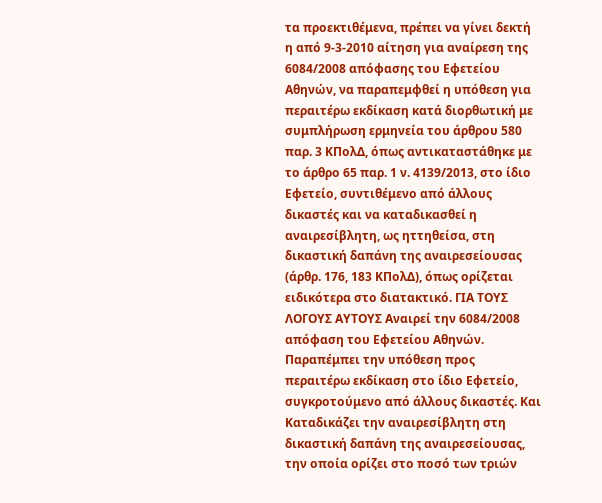τα προεκτιθέμενα, πρέπει να γίνει δεκτή η από 9-3-2010 αίτηση για αναίρεση της 6084/2008 απόφασης του Εφετείου Αθηνών, να παραπεμφθεί η υπόθεση για περαιτέρω εκδίκαση κατά διορθωτική με συμπλήρωση ερμηνεία του άρθρου 580 παρ. 3 ΚΠολΔ, όπως αντικαταστάθηκε με το άρθρο 65 παρ. 1 ν. 4139/2013, στο ίδιο Εφετείο, συντιθέμενο από άλλους δικαστές και να καταδικασθεί η αναιρεσίβλητη, ως ηττηθείσα, στη δικαστική δαπάνη της αναιρεσείουσας (άρθρ. 176, 183 ΚΠολΔ), όπως ορίζεται ειδικότερα στο διατακτικό. ΓΙΑ ΤΟΥΣ ΛΟΓΟΥΣ ΑΥΤΟΥΣ Αναιρεί την 6084/2008 απόφαση του Εφετείου Αθηνών. Παραπέμπει την υπόθεση προς περαιτέρω εκδίκαση στο ίδιο Εφετείο, συγκροτούμενο από άλλους δικαστές. Και Καταδικάζει την αναιρεσίβλητη στη δικαστική δαπάνη της αναιρεσείουσας, την οποία ορίζει στο ποσό των τριών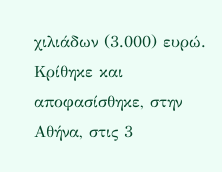χιλιάδων (3.000) ευρώ. Κρίθηκε και αποφασίσθηκε, στην Αθήνα, στις 3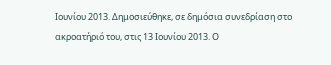Ιουνίου 2013. Δημοσιεύθηκε, σε δημόσια συνεδρίαση στο ακροατήριό του, στις 13 Ιουνίου 2013. Ο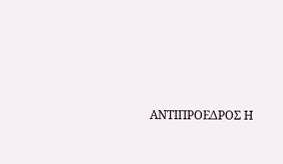ΑΝΤΙΠΡΟΕΔΡΟΣ Η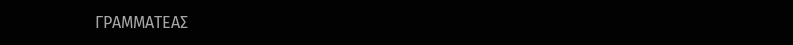ΓΡΑΜΜΑΤΕΑΣ